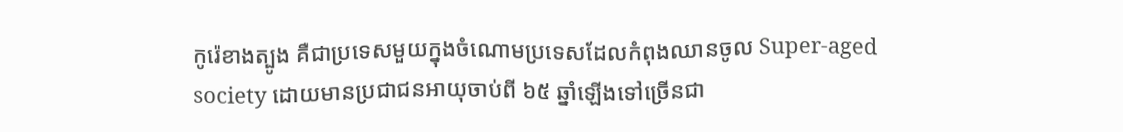កូរ៉េខាងត្បូង គឺជាប្រទេសមួយក្នុងចំណោមប្រទេសដែលកំពុងឈានចូល Super-aged society ដោយមានប្រជាជនអាយុចាប់ពី ៦៥ ឆ្នាំឡើងទៅច្រើនជា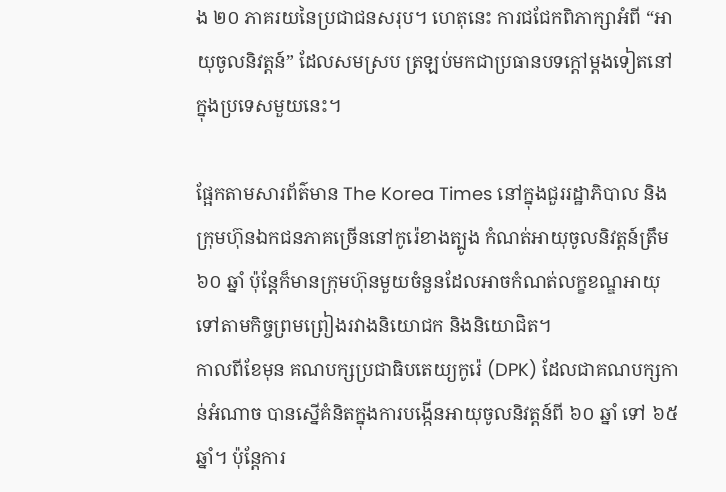ង ២០ ភាគរយនៃប្រជាជនសរុប។ ហេតុនេះ ការជជែកពិភាក្សាអំពី “អាយុចូលនិវត្តន៍” ដែលសមស្រប ត្រឡប់មកជាប្រធានបទក្ដៅម្ដងទៀតនៅក្នុងប្រទេសមួយនេះ។

ផ្អែកតាមសារព័ត៌មាន The Korea Times នៅក្នុងជួររដ្ឋាភិបាល និងក្រុមហ៊ុនឯកជនភាគច្រើននៅកូរ៉េខាងត្បូង កំណត់អាយុចូលនិវត្តន៍ត្រឹម ៦០ ឆ្នាំ ប៉ុន្តែក៏មានក្រុមហ៊ុនមួយចំនួនដែលអាចកំណត់លក្ខខណ្ឌអាយុទៅតាមកិច្ចព្រមព្រៀងរវាងនិយោជក និងនិយោជិត។
កាលពីខែមុន គណបក្សប្រជាធិបតេយ្យកូរ៉េ (DPK) ដែលជាគណបក្សកាន់អំណាច បានស្នើគំនិតក្នុងការបង្កើនអាយុចូលនិវត្តន៍ពី ៦០ ឆ្នាំ ទៅ ៦៥ ឆ្នាំ។ ប៉ុន្តែការ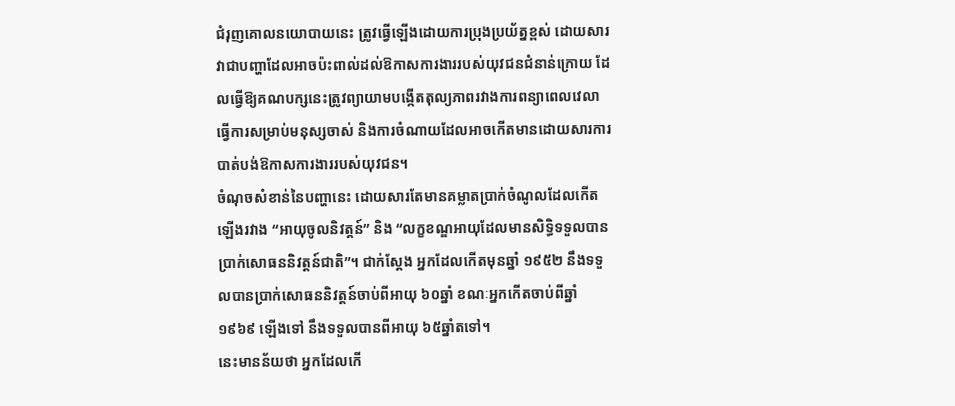ជំរុញគោលនយោបាយនេះ ត្រូវធ្វើឡើងដោយការប្រុងប្រយ័ត្នខ្ពស់ ដោយសារវាជាបញ្ហាដែលអាចប៉ះពាល់ដល់ឱកាសការងាររបស់យុវជនជំនាន់ក្រោយ ដែលធ្វើឱ្យគណបក្សនេះត្រូវព្យាយាមបង្កើតតុល្យភាពរវាងការពន្យាពេលវេលាធ្វើការសម្រាប់មនុស្សចាស់ និងការចំណាយដែលអាចកើតមានដោយសារការបាត់បង់ឱកាសការងាររបស់យុវជន។
ចំណុចសំខាន់នៃបញ្ហានេះ ដោយសារតែមានគម្លាតប្រាក់ចំណូលដែលកើតឡើងរវាង “អាយុចូលនិវត្តន៍” និង “លក្ខខណ្ឌអាយុដែលមានសិទ្ធិទទួលបានប្រាក់សោធននិវត្តន៍ជាតិ”។ ជាក់ស្ដែង អ្នកដែលកើតមុនឆ្នាំ ១៩៥២ នឹងទទួលបានប្រាក់សោធននិវត្តន៍ចាប់ពីអាយុ ៦០ឆ្នាំ ខណៈអ្នកកើតចាប់ពីឆ្នាំ ១៩៦៩ ឡើងទៅ នឹងទទួលបានពីអាយុ ៦៥ឆ្នាំតទៅ។
នេះមានន័យថា អ្នកដែលកើ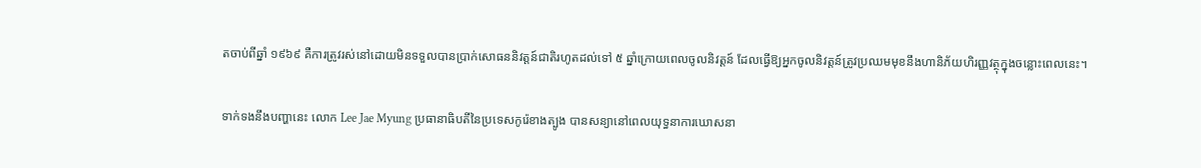តចាប់ពីឆ្នាំ ១៩៦៩ គឺការត្រូវរស់នៅដោយមិនទទួលបានប្រាក់សោធននិវត្តន៍ជាតិរហូតដល់ទៅ ៥ ឆ្នាំក្រោយពេលចូលនិវត្តន៍ ដែលធ្វើឱ្យអ្នកចូលនិវត្តន៍ត្រូវប្រឈមមុខនឹងហានិភ័យហិរញ្ញវត្ថុក្នុងចន្លោះពេលនេះ។

ទាក់ទងនឹងបញ្ហានេះ លោក Lee Jae Myung ប្រធានាធិបតីនៃប្រទេសកូរ៉េខាងត្បូង បានសន្យានៅពេលយុទ្ធនាការឃោសនា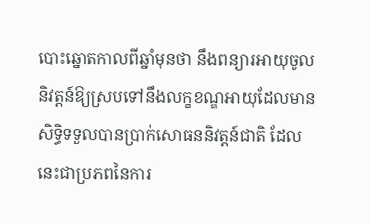បោះឆ្នោតកាលពីឆ្នាំមុនថា នឹងពន្យារអាយុចូលនិវត្តន៍ឱ្យស្របទៅនឹងលក្ខខណ្ឌអាយុដែលមានសិទ្ធិទទួលបានប្រាក់សោធននិវត្តន៍ជាតិ ដែលនេះជាប្រភពនៃការ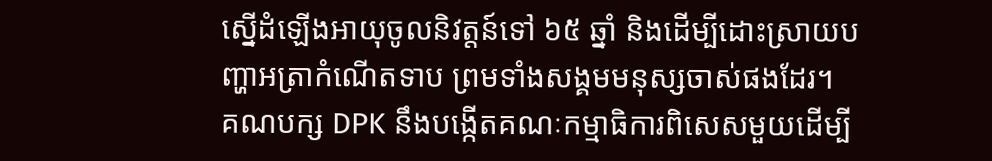ស្នើដំឡើងអាយុចូលនិវត្តន៍ទៅ ៦៥ ឆ្នាំ និងដើម្បីដោះស្រាយបញ្ហាអត្រាកំណើតទាប ព្រមទាំងសង្គមមនុស្សចាស់ផងដែរ។
គណបក្ស DPK នឹងបង្កើតគណៈកម្មាធិការពិសេសមួយដើម្បី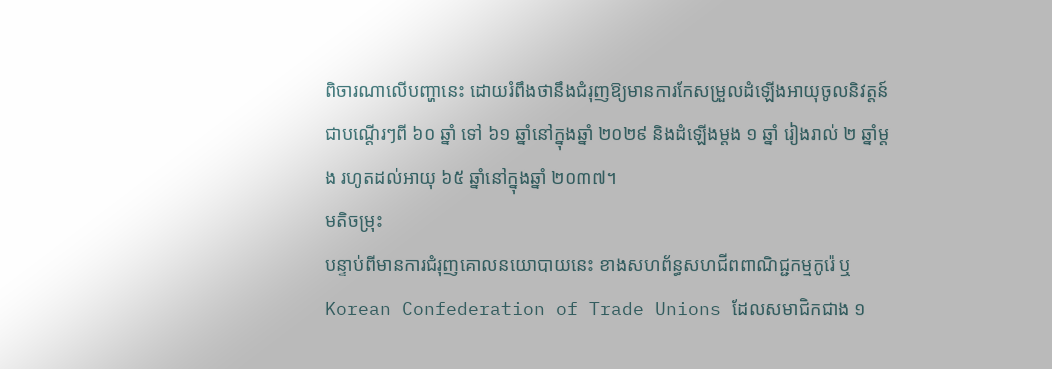ពិចារណាលើបញ្ហានេះ ដោយរំពឹងថានឹងជំរុញឱ្យមានការកែសម្រួលដំឡើងអាយុចូលនិវត្តន៍ជាបណ្តើរៗពី ៦០ ឆ្នាំ ទៅ ៦១ ឆ្នាំនៅក្នុងឆ្នាំ ២០២៩ និងដំឡើងម្ដង ១ ឆ្នាំ រៀងរាល់ ២ ឆ្នាំម្តង រហូតដល់អាយុ ៦៥ ឆ្នាំនៅក្នុងឆ្នាំ ២០៣៧។
មតិចម្រុះ
បន្ទាប់ពីមានការជំរុញគោលនយោបាយនេះ ខាងសហព័ន្ធសហជីពពាណិជ្ជកម្មកូរ៉េ ឬ Korean Confederation of Trade Unions ដែលសមាជិកជាង ១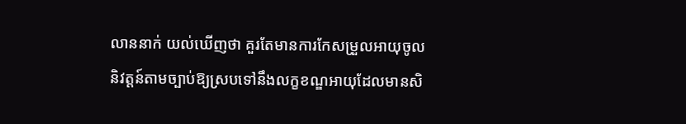លាននាក់ យល់ឃើញថា គួរតែមានការកែសម្រួលអាយុចូលនិវត្តន៍តាមច្បាប់ឱ្យស្របទៅនឹងលក្ខខណ្ឌអាយុដែលមានសិ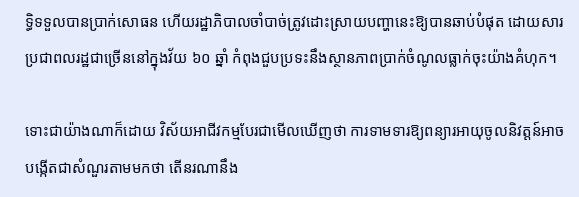ទ្ធិទទួលបានប្រាក់សោធន ហើយរដ្ឋាភិបាលចាំបាច់ត្រូវដោះស្រាយបញ្ហានេះឱ្យបានឆាប់បំផុត ដោយសារប្រជាពលរដ្ឋជាច្រើននៅក្នុងវ័យ ៦០ ឆ្នាំ កំពុងជួបប្រទះនឹងស្ថានភាពប្រាក់ចំណូលធ្លាក់ចុះយ៉ាងគំហុក។

ទោះជាយ៉ាងណាក៏ដោយ វិស័យអាជីវកម្មបែរជាមើលឃើញថា ការទាមទារឱ្យពន្យារអាយុចូលនិវត្តន៍អាចបង្កើតជាសំណួរតាមមកថា តើនរណានឹង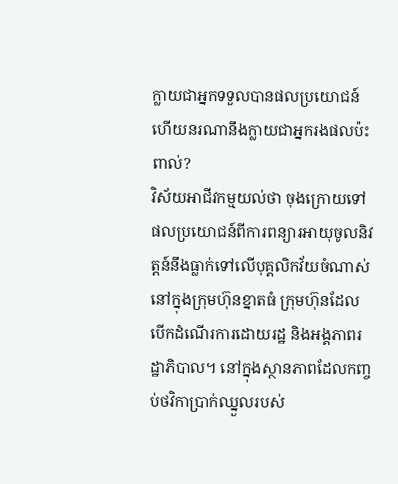ក្លាយជាអ្នកទទួលបានផលប្រយោជន៍ ហើយនរណានឹងក្លាយជាអ្នករងផលប៉ះពាល់?
វិស័យអាជីវកម្មយល់ថា ចុងក្រោយទៅ ផលប្រយោជន៍ពីការពន្យារអាយុចូលនិវត្តន៍នឹងធ្លាក់ទៅលើបុគ្គលិកវ័យចំណាស់នៅក្នុងក្រុមហ៊ុនខ្នាតធំ ក្រុមហ៊ុនដែលបើកដំណើរការដោយរដ្ឋ និងអង្គភាពរដ្ឋាភិបាល។ នៅក្នុងស្ថានភាពដែលកញ្ចប់ថវិកាប្រាក់ឈ្នួលរបស់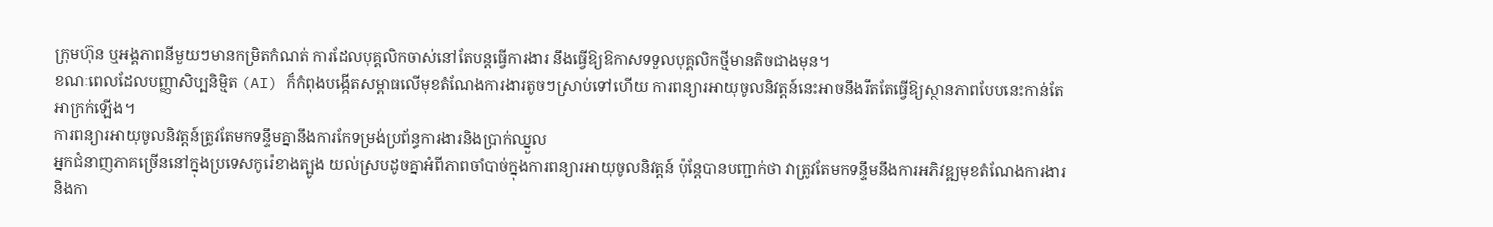ក្រុមហ៊ុន ឬអង្គភាពនីមួយៗមានកម្រិតកំណត់ ការដែលបុគ្គលិកចាស់នៅតែបន្តធ្វើការងារ នឹងធ្វើឱ្យឱកាសទទួលបុគ្គលិកថ្មីមានតិចជាងមុន។
ខណៈពេលដែលបញ្ញាសិប្បនិម្មិត (AI) ក៏កំពុងបង្កើតសម្ពាធលើមុខតំណែងការងារតូចៗស្រាប់ទៅហើយ ការពន្យារអាយុចូលនិវត្តន៍នេះអាចនឹងរឹតតែធ្វើឱ្យស្ថានភាពបែបនេះកាន់តែអាក្រក់ឡើង។
ការពន្យារអាយុចូលនិវត្តន៍ត្រូវតែមកទន្ទឹមគ្នានឹងការកែទម្រង់ប្រព័ន្ធការងារនិងប្រាក់ឈ្នួល
អ្នកជំនាញភាគច្រើននៅក្នុងប្រទេសកូរ៉េខាងត្បូង យល់ស្របដូចគ្នាអំពីភាពចាំបាច់ក្នុងការពន្យារអាយុចូលនិវត្តន៍ ប៉ុន្តែបានបញ្ជាក់ថា វាត្រូវតែមកទន្ទឹមនឹងការអភិវឌ្ឍមុខតំណែងការងារ និងកា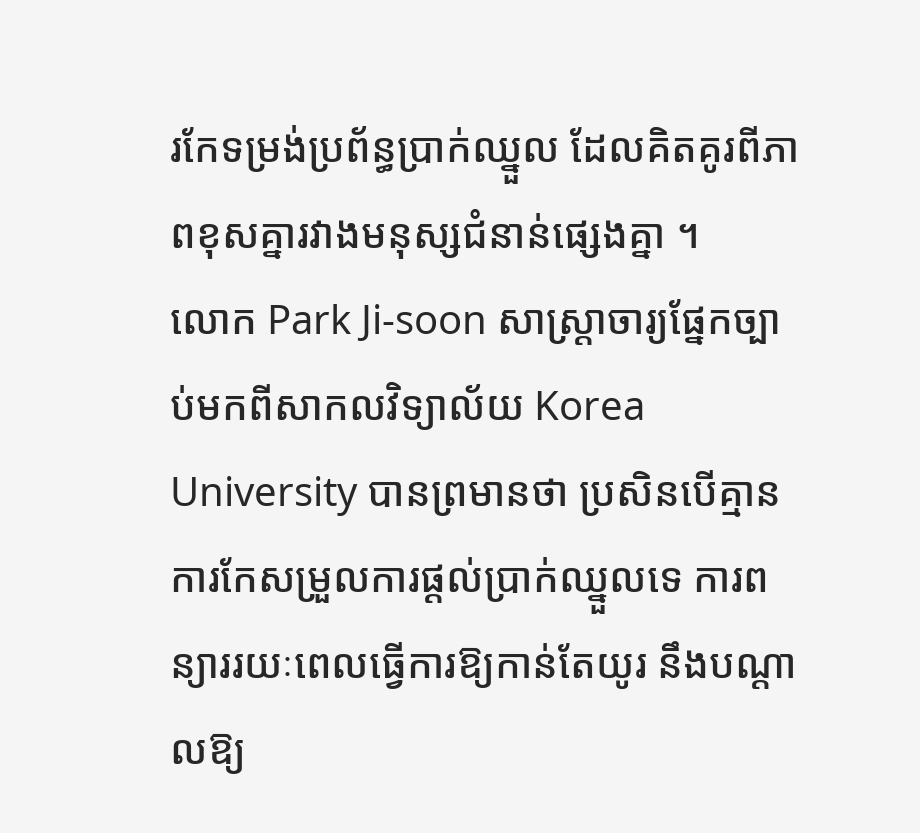រកែទម្រង់ប្រព័ន្ធប្រាក់ឈ្នួល ដែលគិតគូរពីភាពខុសគ្នារវាងមនុស្សជំនាន់ផ្សេងគ្នា ។
លោក Park Ji-soon សាស្ត្រាចារ្យផ្នែកច្បាប់មកពីសាកលវិទ្យាល័យ Korea University បានព្រមានថា ប្រសិនបើគ្មានការកែសម្រួលការផ្ដល់ប្រាក់ឈ្នួលទេ ការពន្យាររយៈពេលធ្វើការឱ្យកាន់តែយូរ នឹងបណ្តាលឱ្យ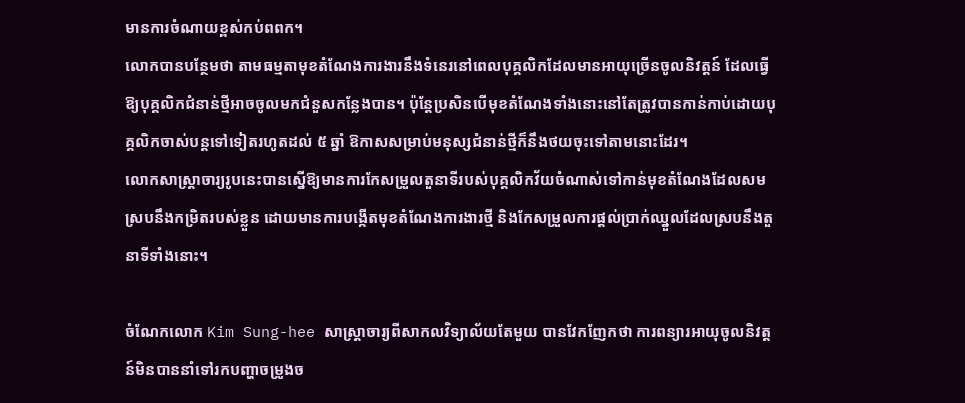មានការចំណាយខ្ពស់កប់ពពក។
លោកបានបន្ថែមថា តាមធម្មតាមុខតំណែងការងារនឹងទំនេរនៅពេលបុគ្គលិកដែលមានអាយុច្រើនចូលនិវត្តន៍ ដែលធ្វើឱ្យបុគ្គលិកជំនាន់ថ្មីអាចចូលមកជំនួសកន្លែងបាន។ ប៉ុន្តែប្រសិនបើមុខតំណែងទាំងនោះនៅតែត្រូវបានកាន់កាប់ដោយបុគ្គលិកចាស់បន្តទៅទៀតរហូតដល់ ៥ ឆ្នាំ ឱកាសសម្រាប់មនុស្សជំនាន់ថ្មីក៏នឹងថយចុះទៅតាមនោះដែរ។
លោកសាស្ត្រាចារ្យរូបនេះបានស្នើឱ្យមានការកែសម្រួលតួនាទីរបស់បុគ្គលិកវ័យចំណាស់ទៅកាន់មុខតំណែងដែលសមស្របនឹងកម្រិតរបស់ខ្លួន ដោយមានការបង្កើតមុខតំណែងការងារថ្មី និងកែសម្រួលការផ្ដល់ប្រាក់ឈ្នួលដែលស្របនឹងតួនាទីទាំងនោះ។

ចំណែកលោក Kim Sung-hee សាស្ត្រាចារ្យពីសាកលវិទ្យាល័យតែមួយ បានវែកញែកថា ការពន្យារអាយុចូលនិវត្តន៍មិនបាននាំទៅរកបញ្ហាចម្រូងច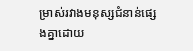ម្រាស់រវាងមនុស្សជំនាន់ផ្សេងគ្នាដោយ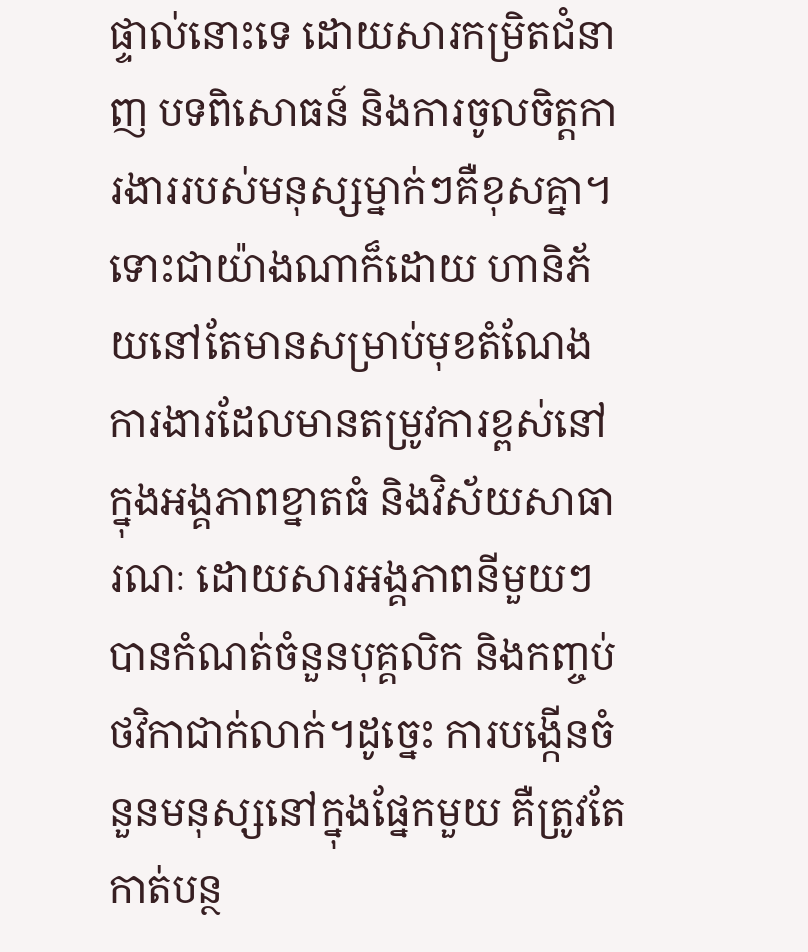ផ្ទាល់នោះទេ ដោយសារកម្រិតជំនាញ បទពិសោធន៍ និងការចូលចិត្តការងាររបស់មនុស្សម្នាក់ៗគឺខុសគ្នា។
ទោះជាយ៉ាងណាក៏ដោយ ហានិភ័យនៅតែមានសម្រាប់មុខតំណែងការងារដែលមានតម្រូវការខ្ពស់នៅក្នុងអង្គភាពខ្នាតធំ និងវិស័យសាធារណៈ ដោយសារអង្គភាពនីមួយៗបានកំណត់ចំនួនបុគ្គលិក និងកញ្ចប់ថវិកាជាក់លាក់។ដូច្នេះ ការបង្កើនចំនួនមនុស្សនៅក្នុងផ្នែកមួយ គឺត្រូវតែកាត់បន្ថ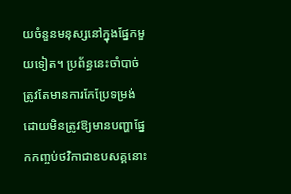យចំនួនមនុស្សនៅក្នុងផ្នែកមួយទៀត។ ប្រព័ន្ធនេះចាំបាច់ត្រូវតែមានការកែប្រែទម្រង់ ដោយមិនត្រូវឱ្យមានបញ្ហាផ្នែកកញ្ចប់ថវិកាជាឧបសគ្គនោះ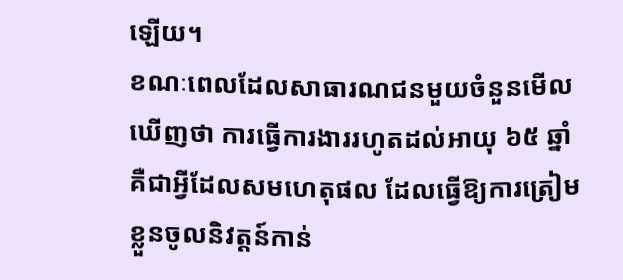ឡើយ។
ខណៈពេលដែលសាធារណជនមួយចំនួនមើលឃើញថា ការធ្វើការងាររហូតដល់អាយុ ៦៥ ឆ្នាំ គឺជាអ្វីដែលសមហេតុផល ដែលធ្វើឱ្យការត្រៀមខ្លួនចូលនិវត្តន៍កាន់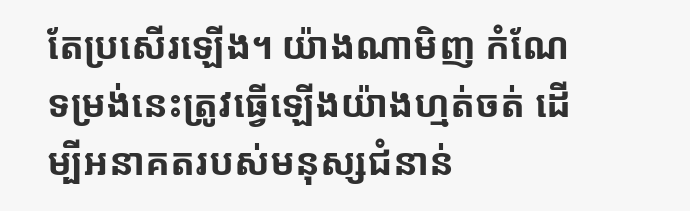តែប្រសើរឡើង។ យ៉ាងណាមិញ កំណែទម្រង់នេះត្រូវធ្វើឡើងយ៉ាងហ្មត់ចត់ ដើម្បីអនាគតរបស់មនុស្សជំនាន់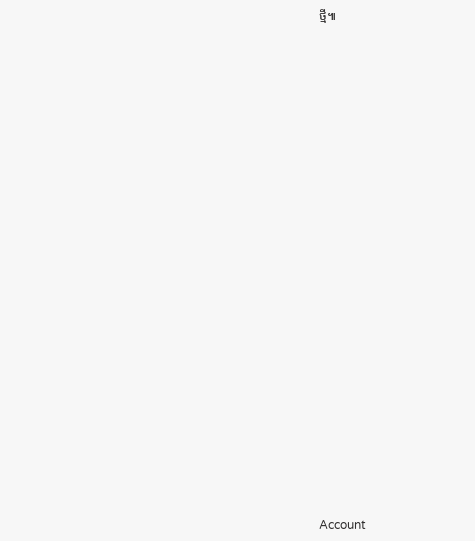ថ្មី៕

























Account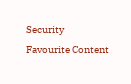Security
Favourite Content